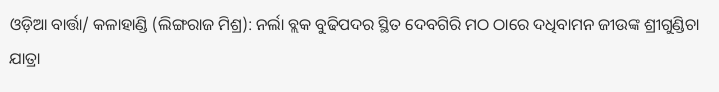ଓଡ଼ିଆ ବାର୍ତ୍ତା/ କଳାହାଣ୍ଡି (ଲିଙ୍ଗରାଜ ମିଶ୍ର): ନର୍ଲା ବ୍ଲକ ବୁଢିପଦର ସ୍ଥିତ ଦେବଗିରି ମଠ ଠାରେ ଦଧିବାମନ ଜୀଉଙ୍କ ଶ୍ରୀଗୁଣ୍ଡିଚା ଯାତ୍ରା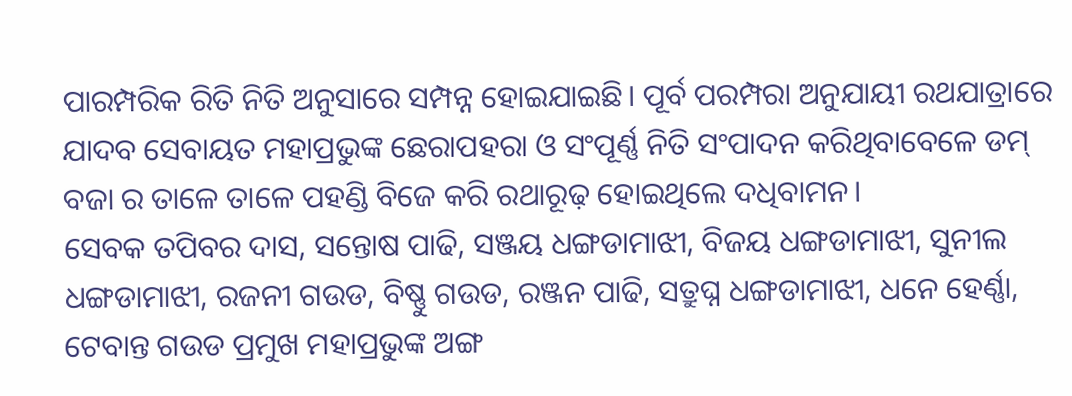ପାରମ୍ପରିକ ରିତି ନିତି ଅନୁସାରେ ସମ୍ପନ୍ନ ହୋଇଯାଇଛି। ପୂର୍ବ ପରମ୍ପରା ଅନୁଯାୟୀ ରଥଯାତ୍ରାରେ ଯାଦବ ସେବାୟତ ମହାପ୍ରଭୁଙ୍କ ଛେରାପହରା ଓ ସଂପୂର୍ଣ୍ଣ ନିତି ସଂପାଦନ କରିଥିବାବେଳେ ଡମ୍ ବଜା ର ତାଳେ ତାଳେ ପହଣ୍ଡି ବିଜେ କରି ରଥାରୂଢ଼ ହୋଇଥିଲେ ଦଧିବାମନ।
ସେବକ ତପିବର ଦାସ, ସନ୍ତୋଷ ପାଢି, ସଞ୍ଜୟ ଧଙ୍ଗଡାମାଝୀ, ବିଜୟ ଧଙ୍ଗଡାମାଝୀ, ସୁନୀଲ ଧଙ୍ଗଡାମାଝୀ, ରଜନୀ ଗଉଡ, ବିଷ୍ଣୁ ଗଉଡ, ରଞ୍ଜନ ପାଢି, ସତ୍ରୁଘ୍ନ ଧଙ୍ଗଡାମାଝୀ, ଧନେ ହେର୍ଣ୍ଣା, ଟେବାନ୍ତ ଗଉଡ ପ୍ରମୁଖ ମହାପ୍ରଭୁଙ୍କ ଅଙ୍ଗ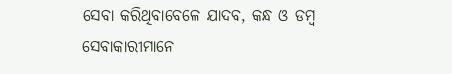ସେବା କରିଥିବାବେଳେ ଯାଦବ, କନ୍ଧ ଓ ଡମ୍ବ ସେବାକାରୀମାନେ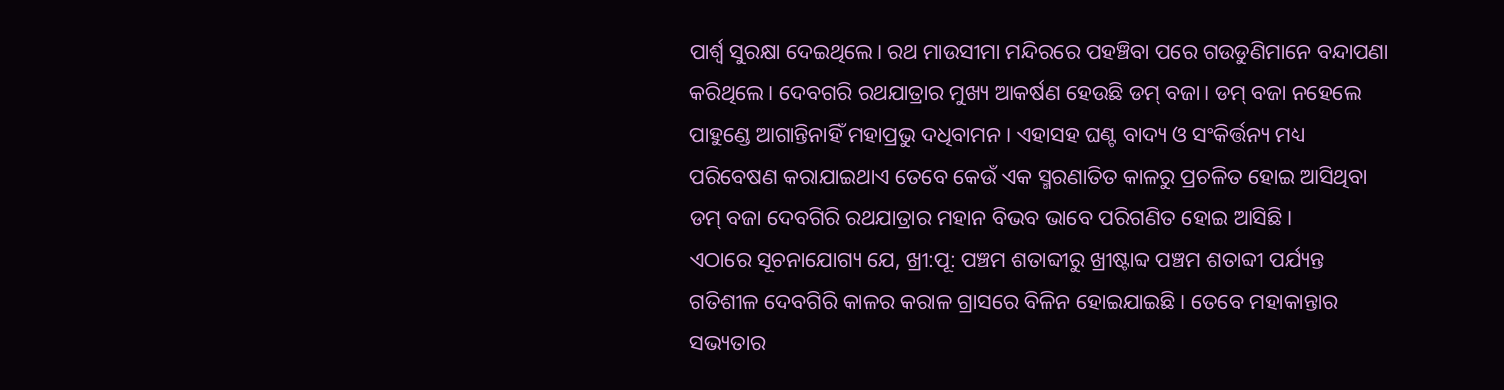ପାର୍ଶ୍ଵ ସୁରକ୍ଷା ଦେଇଥିଲେ। ରଥ ମାଉସୀମା ମନ୍ଦିରରେ ପହଞ୍ଚିବା ପରେ ଗଉଡୁଣିମାନେ ବନ୍ଦାପଣା କରିଥିଲେ। ଦେବଗରି ରଥଯାତ୍ରାର ମୁଖ୍ୟ ଆକର୍ଷଣ ହେଉଛି ଡମ୍ ବଜା। ଡମ୍ ବଜା ନହେଲେ ପାହୁଣ୍ଡେ ଆଗାନ୍ତିନାହିଁ ମହାପ୍ରଭୁ ଦଧିବାମନ। ଏହାସହ ଘଣ୍ଟ ବାଦ୍ୟ ଓ ସଂକିର୍ତ୍ତନ୍ୟ ମଧ୍ୟ ପରିବେଷଣ କରାଯାଇଥାଏ ତେବେ କେଉଁ ଏକ ସ୍ମରଣାତିତ କାଳରୁ ପ୍ରଚଳିତ ହୋଇ ଆସିଥିବା ଡମ୍ ବଜା ଦେବଗିରି ରଥଯାତ୍ରାର ମହାନ ବିଭବ ଭାବେ ପରିଗଣିତ ହୋଇ ଆସିଛି।
ଏଠାରେ ସୂଚନାଯୋଗ୍ୟ ଯେ, ଖ୍ରୀ:ପୂ: ପଞ୍ଚମ ଶତାବ୍ଦୀରୁ ଖ୍ରୀଷ୍ଟାବ୍ଦ ପଞ୍ଚମ ଶତାବ୍ଦୀ ପର୍ଯ୍ୟନ୍ତ ଗତିଶୀଳ ଦେବଗିରି କାଳର କରାଳ ଗ୍ରାସରେ ବିଳିନ ହୋଇଯାଇଛି। ତେବେ ମହାକାନ୍ତାର ସଭ୍ୟତାର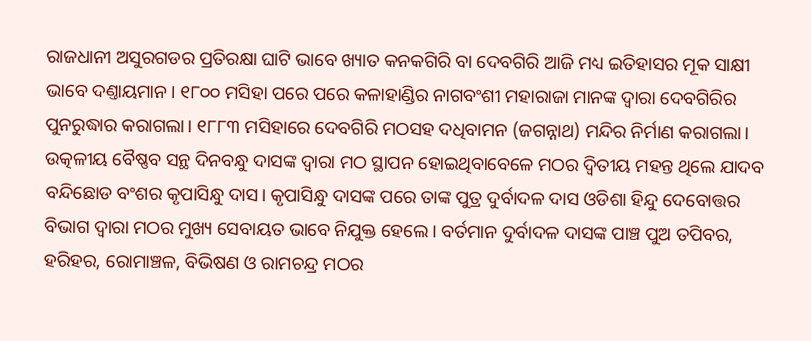ରାଜଧାନୀ ଅସୁରଗଡର ପ୍ରତିରକ୍ଷା ଘାଟି ଭାବେ ଖ୍ୟାତ କନକଗିରି ବା ଦେବଗିରି ଆଜି ମଧ୍ୟ ଇତିହାସର ମୂକ ସାକ୍ଷୀ ଭାବେ ଦଣ୍ତାୟମାନ। ୧୮୦୦ ମସିହା ପରେ ପରେ କଳାହାଣ୍ଡିର ନାଗବଂଶୀ ମହାରାଜା ମାନଙ୍କ ଦ୍ବାରା ଦେବଗିରିର ପୁନରୁଦ୍ଧାର କରାଗଲା। ୧୮୮୩ ମସିହାରେ ଦେବଗିରି ମଠସହ ଦଧିବାମନ (ଜଗନ୍ନାଥ) ମନ୍ଦିର ନିର୍ମାଣ କରାଗଲା।
ଉତ୍କଳୀୟ ବୈଷ୍ଣବ ସନ୍ଥ ଦିନବନ୍ଧୁ ଦାସଙ୍କ ଦ୍ଵାରା ମଠ ସ୍ଥାପନ ହୋଇଥିବାବେଳେ ମଠର ଦ୍ବିତୀୟ ମହନ୍ତ ଥିଲେ ଯାଦବ ବନ୍ଦିଛୋଡ ବଂଶର କୃପାସିନ୍ଧୁ ଦାସ। କୃପାସିନ୍ଧୁ ଦାସଙ୍କ ପରେ ତାଙ୍କ ପୁତ୍ର ଦୁର୍ବାଦଳ ଦାସ ଓଡିଶା ହିନ୍ଦୁ ଦେବୋତ୍ତର ବିଭାଗ ଦ୍ବାରା ମଠର ମୁଖ୍ୟ ସେବାୟତ ଭାବେ ନିଯୁକ୍ତ ହେଲେ। ବର୍ତମାନ ଦୁର୍ବାଦଳ ଦାସଙ୍କ ପାଞ୍ଚ ପୁଅ ତପିବର, ହରିହର, ରୋମାଞ୍ଚଳ, ବିଭିଷଣ ଓ ରାମଚନ୍ଦ୍ର ମଠର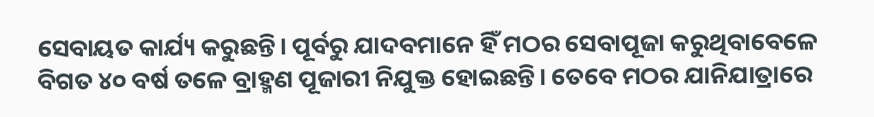ସେବାୟତ କାର୍ଯ୍ୟ କରୁଛନ୍ତି। ପୂର୍ବରୁ ଯାଦବମାନେ ହିଁ ମଠର ସେବାପୂଜା କରୁଥିବାବେଳେ ବିଗତ ୪୦ ବର୍ଷ ତଳେ ବ୍ରାହ୍ମଣ ପୂଜାରୀ ନିଯୁକ୍ତ ହୋଇଛନ୍ତି। ତେବେ ମଠର ଯାନିଯାତ୍ରାରେ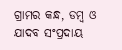ଗ୍ରାମର କନ୍ଧ, ଡମ୍ବ ଓ ଯାଦବ ସଂପ୍ରଦାୟ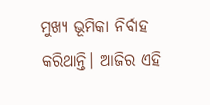ମୁଖ୍ୟ ଭୂମିକା ନିର୍ବାହ କରିଥାନ୍ତି। ଆଜିର ଏହି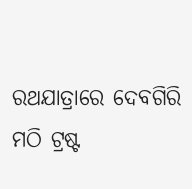ରଥଯାତ୍ରାରେ ଦେବଗିରି ମଠି ଟ୍ରଷ୍ଟ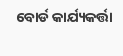ବୋର୍ଡ କାର୍ଯ୍ୟକର୍ତ୍ତା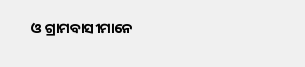ଓ ଗ୍ରାମବାସୀମାନେ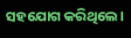ସହଯୋଗ କରିଥିଲେ।